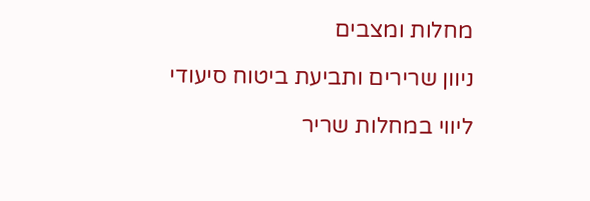מחלות ומצבים

ניוון שרירים ותביעת ביטוח סיעודי

ליווי במחלות שריר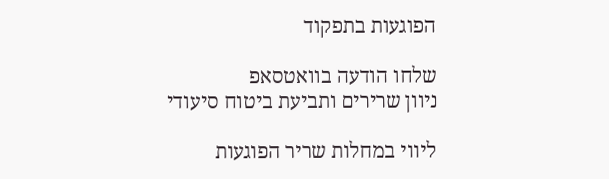הפוגעות בתפקוד

שלחו הודעה בוואטסאפ
ניוון שרירים ותביעת ביטוח סיעודי

ליווי במחלות שריר הפוגעות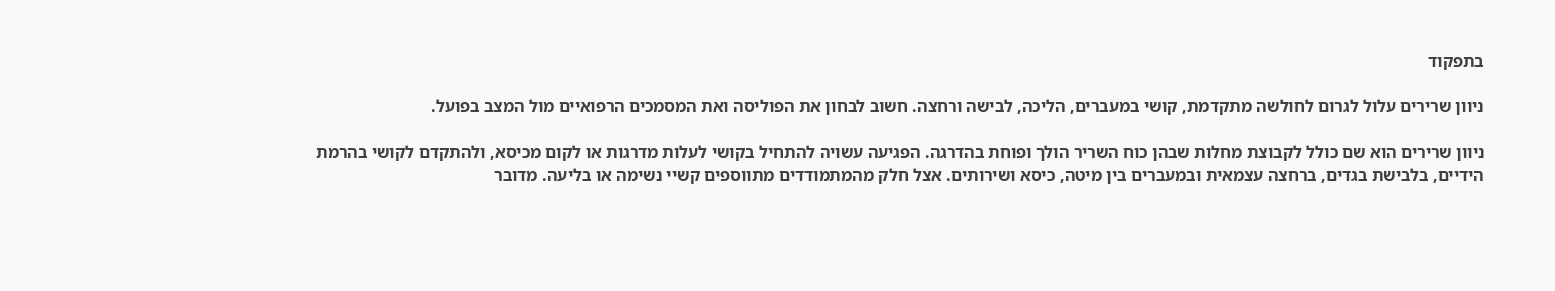בתפקוד

ניוון שרירים עלול לגרום לחולשה מתקדמת, קושי במעברים, הליכה, לבישה ורחצה. חשוב לבחון את הפוליסה ואת המסמכים הרפואיים מול המצב בפועל.

ניוון שרירים הוא שם כולל לקבוצת מחלות שבהן כוח השריר הולך ופוחת בהדרגה. הפגיעה עשויה להתחיל בקושי לעלות מדרגות או לקום מכיסא, ולהתקדם לקושי בהרמת הידיים, בלבישת בגדים, ברחצה עצמאית ובמעברים בין מיטה, כיסא ושירותים. אצל חלק מהמתמודדים מתווספים קשיי נשימה או בליעה. מדובר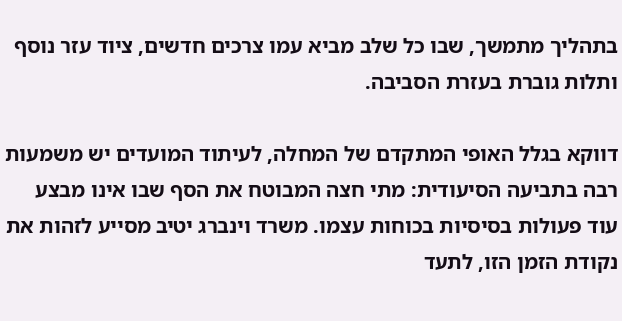בתהליך מתמשך, שבו כל שלב מביא עמו צרכים חדשים, ציוד עזר נוסף ותלות גוברת בעזרת הסביבה.

דווקא בגלל האופי המתקדם של המחלה, לעיתוד המועדים יש משמעות רבה בתביעה הסיעודית: מתי חצה המבוטח את הסף שבו אינו מבצע עוד פעולות בסיסיות בכוחות עצמו. משרד וינברג יטיב מסייע לזהות את נקודת הזמן הזו, לתעד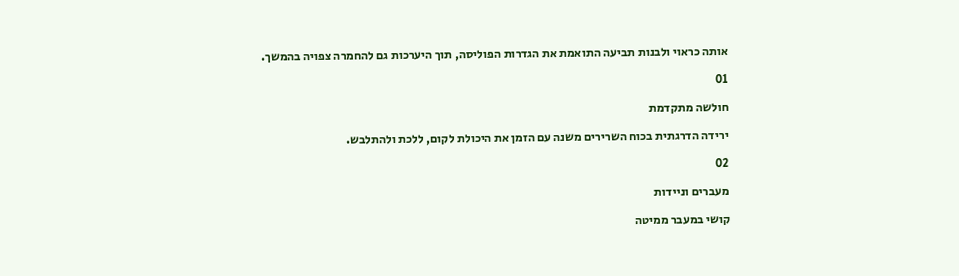אותה כראוי ולבנות תביעה התואמת את הגדרות הפוליסה, תוך היערכות גם להחמרה צפויה בהמשך.

01

חולשה מתקדמת

ירידה הדרגתית בכוח השרירים משנה עם הזמן את היכולת לקום, ללכת ולהתלבש.

02

מעברים וניידות

קושי במעבר ממיטה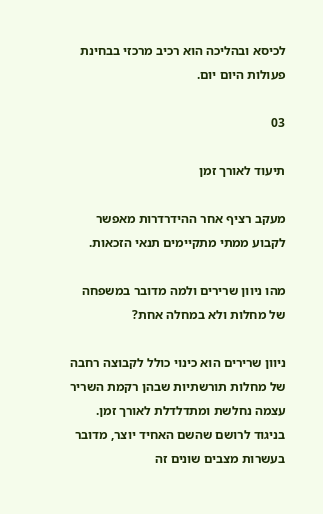לכיסא ובהליכה הוא רכיב מרכזי בבחינת פעולות היום יום.

03

תיעוד לאורך זמן

מעקב רציף אחר ההידרדרות מאפשר לקבוע ממתי מתקיימים תנאי הזכאות.

מהו ניוון שרירים ולמה מדובר במשפחה של מחלות ולא במחלה אחת?

ניוון שרירים הוא כינוי כולל לקבוצה רחבה של מחלות תורשתיות שבהן רקמת השריר עצמה נחלשת ומתדלדלת לאורך זמן. בניגוד לרושם שהשם האחיד יוצר, מדובר בעשרות מצבים שונים זה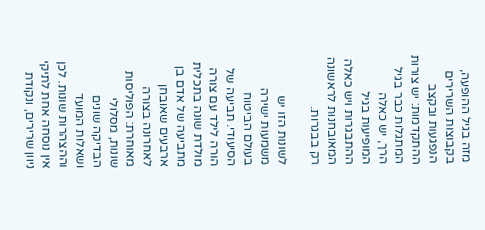מזה בגיל ההופעה, בקבוצות השרירים הנפגעות ובקצב ההתקדמות: יש צורות המתגלות כבר בגיל הרך, יש כאלה המופיעות בגיל ההתבגרות ויש כאלה המאובחנות לראשונה רק בבגרות.

לשונות הזו יש משמעות ישירה בעולם הביטוח הסיעודי. תביעה של הורה לילד עם צורה מולדת שונה בתכלית מתביעה של אדם בן ארבעים שאובחן לאחרונה בצורה מאוחרת: הפוליסות שונות, מסלולי הבדיקה שונים ושאלות המועד וההצהרות שונות. לכן אין נוסחה אחת לתיקי ניוון שרירים, ונקודת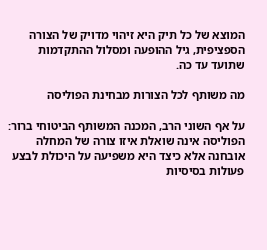המוצא של כל תיק היא זיהוי מדויק של הצורה הספציפית, גיל ההופעה ומסלול ההתקדמות שתועד עד כה.

מה משותף לכל הצורות מבחינת הפוליסה

על אף השוני הרב, המכנה המשותף הביטוחי ברור: הפוליסה אינה שואלת איזו צורה של המחלה אובחנה אלא כיצד היא משפיעה על היכולת לבצע פעולות בסיסיות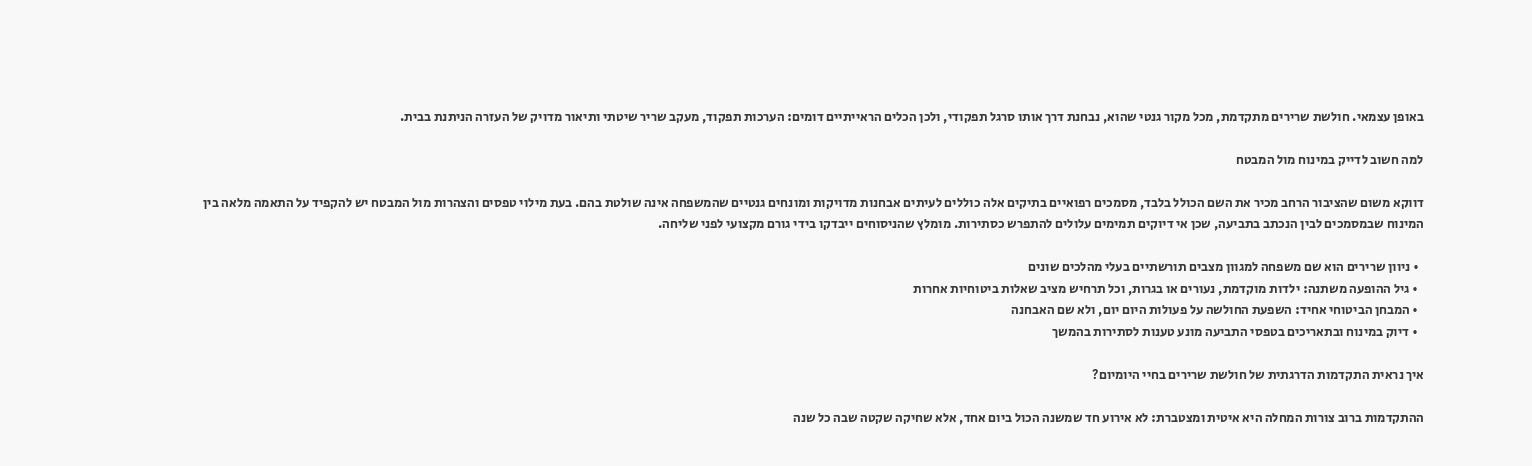באופן עצמאי. חולשת שרירים מתקדמת, מכל מקור גנטי שהוא, נבחנת דרך אותו סרגל תפקודי, ולכן הכלים הראייתיים דומים: הערכות תפקוד, מעקב שריר שיטתי ותיאור מדויק של העזרה הניתנת בבית.

למה חשוב לדייק במינוח מול המבטח

דווקא משום שהציבור הרחב מכיר את השם הכולל בלבד, מסמכים רפואיים בתיקים אלה כוללים לעיתים אבחנות מדויקות ומונחים גנטיים שהמשפחה אינה שולטת בהם. בעת מילוי טפסים והצהרות מול המבטח יש להקפיד על התאמה מלאה בין המינוח שבמסמכים לבין הנכתב בתביעה, שכן אי דיוקים תמימים עלולים להתפרש כסתירות. מומלץ שהניסוחים ייבדקו בידי גורם מקצועי לפני שליחה.

  • ניוון שרירים הוא שם משפחה למגוון מצבים תורשתיים בעלי מהלכים שונים
  • גיל ההופעה משתנה: ילדות מוקדמת, נעורים או בגרות, וכל תרחיש מציב שאלות ביטוחיות אחרות
  • המבחן הביטוחי אחיד: השפעת החולשה על פעולות היום יום, ולא שם האבחנה
  • דיוק במינוח ובתאריכים בטפסי התביעה מונע טענות לסתירות בהמשך

איך נראית התקדמות הדרגתית של חולשת שרירים בחיי היומיום?

ההתקדמות ברוב צורות המחלה היא איטית ומצטברת: לא אירוע חד שמשנה הכול ביום אחד, אלא שחיקה שקטה שבה כל שנה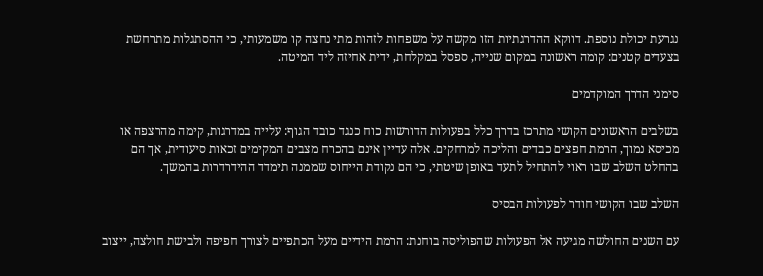נגרעת יכולת נוספת. דווקא ההדרגתיות הזו מקשה על משפחות לזהות מתי נחצה קו משמעותי, כי ההסתגלות מתרחשת בצעדים קטנים: קומה ראשונה במקום שנייה, ספסל במקלחת, ידית אחיזה ליד המיטה.

סימני הדרך המוקדמים

בשלבים הראשונים הקושי מתרכז בדרך כלל בפעולות הדורשות כוח כנגד כובד הגוף: עלייה במדרגות, קימה מהרצפה או מכיסא נמוך, הרמת חפצים כבדים והליכה למרחקים. אלה עדיין אינם בהכרח מצבים המקימים זכאות סיעודית, אך הם בהחלט השלב שבו ראוי להתחיל לתעד באופן שיטתי, כי הם נקודת הייחוס שממנה תימדד ההידרדרות בהמשך.

השלב שבו הקושי חודר לפעולות הבסיס

עם השנים החולשה מגיעה אל הפעולות שהפוליסה בוחנת: הרמת הידיים מעל הכתפיים לצורך חפיפה ולבישת חולצה, ייצוב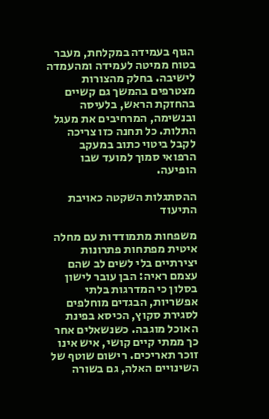הגוף בעמידה במקלחת, מעבר בטוח ממיטה לעמידה ומהעמדה לישיבה. בחלק מהצורות מצטרפים בהמשך גם קשיים בהחזקת הראש, בלעיסה ובנשימה, המרחיבים את מעגל התלות. כל תחנה כזו צריכה לקבל ביטוי כתוב במעקב הרפואי סמוך למועד שבו הופיעה.

ההסתגלות השקטה כאויבת התיעוד

משפחות מתמודדות עם מחלה איטית מפתחות פתרונות יצירתיים בלי לשים לב שהם עצמם ראיה: הבן עובר לישון בסלון כי המדרגות בלתי אפשריות, הבגדים מוחלפים לסגירת סקוץ, הכיסא בפינת האוכל מוגבה. כשנשאלים אחר כך ממתי קיים קושי, איש אינו זוכר תאריכים. רישום שוטף של השינויים האלה, גם בשורה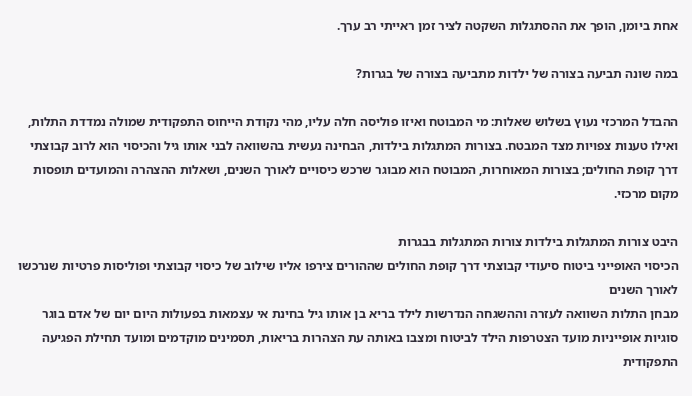אחת ביומן, הופך את ההסתגלות השקטה לציר זמן ראייתי רב ערך.

במה שונה תביעה בצורה של ילדות מתביעה בצורה של בגרות?

ההבדל המרכזי נעוץ בשלוש שאלות: מי המבוטח ואיזו פוליסה חלה עליו, מהי נקודת הייחוס התפקודית שמולה נמדדת התלות, ואילו טענות צפויות מצד המבטח. בצורות המתגלות בילדות, הבחינה נעשית בהשוואה לבני אותו גיל והכיסוי הוא לרוב קבוצתי דרך קופת החולים; בצורות המאוחרות, המבוטח הוא מבוגר שרכש כיסויים לאורך השנים, ושאלות ההצהרה והמועדים תופסות מקום מרכזי.

היבט צורות המתגלות בילדות צורות המתגלות בבגרות
הכיסוי האופייני ביטוח סיעודי קבוצתי דרך קופת החולים שההורים צירפו אליו שילוב של כיסוי קבוצתי ופוליסות פרטיות שנרכשו לאורך השנים
מבחן התלות השוואה לעזרה וההשגחה הנדרשות לילד בריא בן אותו גיל בחינת אי עצמאות בפעולות היום יום של אדם בוגר
סוגיות אופייניות מועד הצטרפות הילד לביטוח ומצבו באותה עת הצהרות בריאות, תסמינים מוקדמים ומועד תחילת הפגיעה התפקודית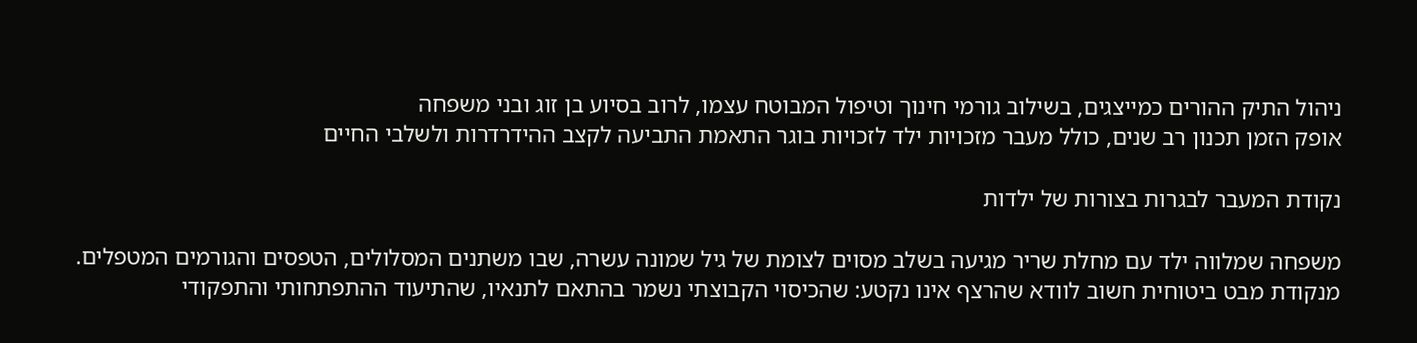ניהול התיק ההורים כמייצגים, בשילוב גורמי חינוך וטיפול המבוטח עצמו, לרוב בסיוע בן זוג ובני משפחה
אופק הזמן תכנון רב שנים, כולל מעבר מזכויות ילד לזכויות בוגר התאמת התביעה לקצב ההידרדרות ולשלבי החיים

נקודת המעבר לבגרות בצורות של ילדות

משפחה שמלווה ילד עם מחלת שריר מגיעה בשלב מסוים לצומת של גיל שמונה עשרה, שבו משתנים המסלולים, הטפסים והגורמים המטפלים. מנקודת מבט ביטוחית חשוב לוודא שהרצף אינו נקטע: שהכיסוי הקבוצתי נשמר בהתאם לתנאיו, שהתיעוד ההתפתחותי והתפקודי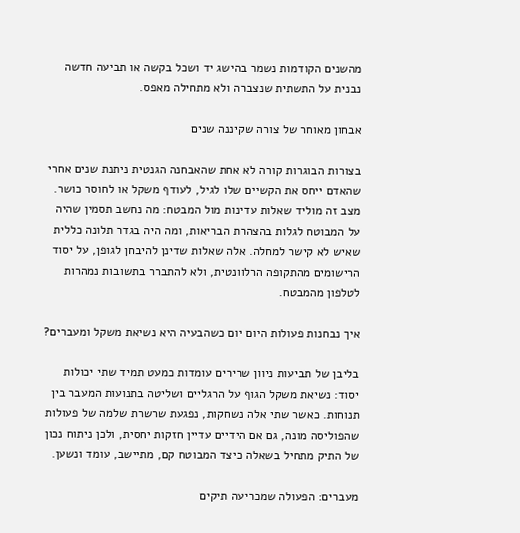מהשנים הקודמות נשמר בהישג יד ושכל בקשה או תביעה חדשה נבנית על התשתית שנצברה ולא מתחילה מאפס.

אבחון מאוחר של צורה שקיננה שנים

בצורות הבוגרות קורה לא אחת שהאבחנה הגנטית ניתנת שנים אחרי שהאדם ייחס את הקשיים שלו לגיל, לעודף משקל או לחוסר כושר. מצב זה מוליד שאלות עדינות מול המבטח: מה נחשב תסמין שהיה על המבוטח לגלות בהצהרת הבריאות, ומה היה בגדר תלונה כללית שאיש לא קישר למחלה. אלה שאלות שדינן להיבחן לגופן, על יסוד הרישומים מהתקופה הרלוונטית, ולא להתברר בתשובות נמהרות לטלפון מהמבטח.

איך נבחנות פעולות היום יום כשהבעיה היא נשיאת משקל ומעברים?

בליבן של תביעות ניוון שרירים עומדות כמעט תמיד שתי יכולות יסוד: נשיאת משקל הגוף על הרגליים ושליטה בתנועות המעבר בין תנוחות. כאשר שתי אלה נשחקות, נפגעת שרשרת שלמה של פעולות שהפוליסה מונה, גם אם הידיים עדיין חזקות יחסית, ולכן ניתוח נכון של התיק מתחיל בשאלה כיצד המבוטח קם, מתיישב, עומד ונשען.

מעברים: הפעולה שמכריעה תיקים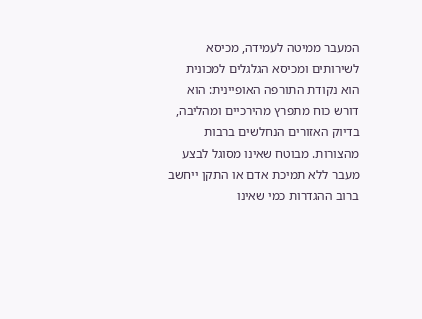המעבר ממיטה לעמידה, מכיסא לשירותים ומכיסא הגלגלים למכונית הוא נקודת התורפה האופיינית: הוא דורש כוח מתפרץ מהירכיים ומהליבה, בדיוק האזורים הנחלשים ברבות מהצורות. מבוטח שאינו מסוגל לבצע מעבר ללא תמיכת אדם או התקן ייחשב ברוב ההגדרות כמי שאינו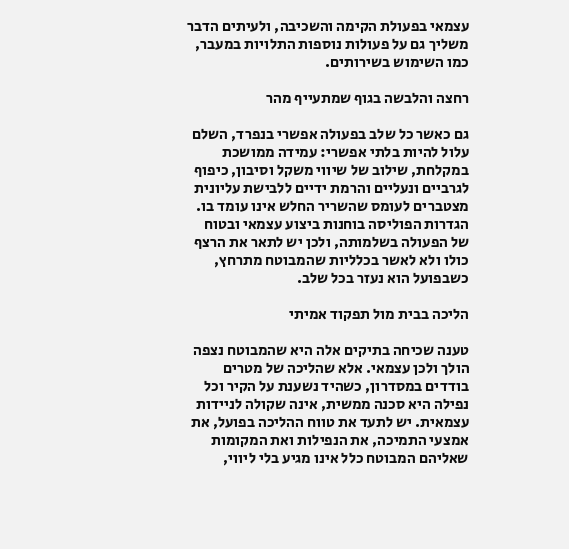עצמאי בפעולת הקימה והשכיבה, ולעיתים הדבר משליך גם על פעולות נוספות התלויות במעבר, כמו השימוש בשירותים.

רחצה והלבשה בגוף שמתעייף מהר

גם כאשר כל שלב בפעולה אפשרי בנפרד, השלם עלול להיות בלתי אפשרי: עמידה ממושכת במקלחת, שילוב של שיווי משקל וסיבון, כיפוף לגרביים ונעליים והרמת ידיים ללבישת עליונית מצטברים לעומס שהשריר החלש אינו עומד בו. הגדרות הפוליסה בוחנות ביצוע עצמאי ובטוח של הפעולה בשלמותה, ולכן יש לתאר את הרצף כולו ולא לאשר בכלליות שהמבוטח מתרחץ, כשבפועל הוא נעזר בכל שלב.

הליכה בבית מול תפקוד אמיתי

טענה שכיחה בתיקים אלה היא שהמבוטח נצפה הולך ולכן עצמאי. אלא שהליכה של מטרים בודדים במסדרון, כשהיד נשענת על הקיר וכל נפילה היא סכנה ממשית, אינה שקולה לניידות עצמאית. יש לתעד את טווח ההליכה בפועל, את אמצעי התמיכה, את הנפילות ואת המקומות שאליהם המבוטח כלל אינו מגיע בלי ליווי,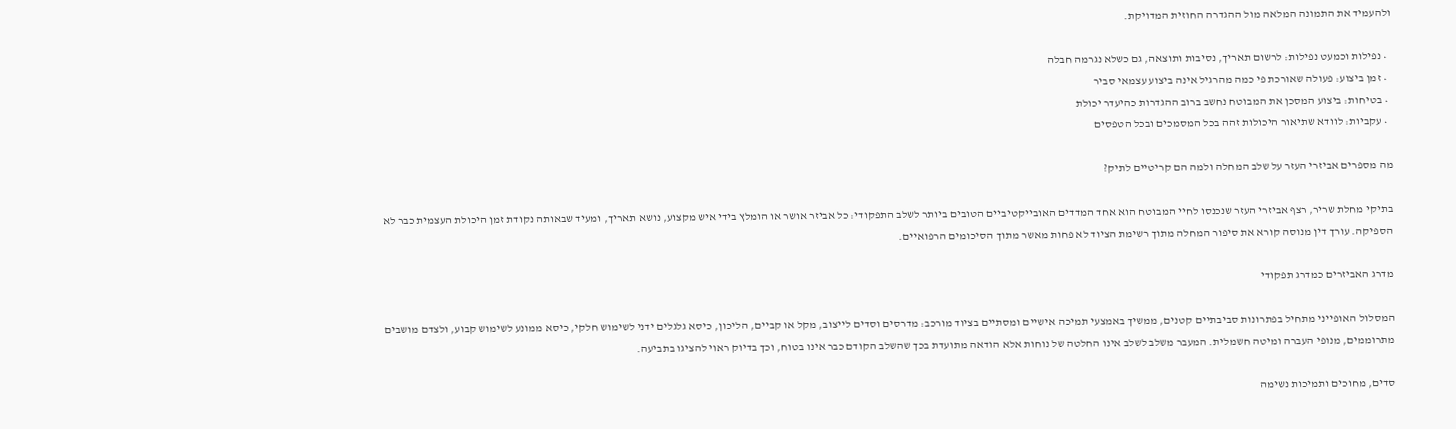ולהעמיד את התמונה המלאה מול ההגדרה החוזית המדויקת.

  • נפילות וכמעט נפילות: לרשום תאריך, נסיבות ותוצאה, גם כשלא נגרמה חבלה
  • זמן ביצוע: פעולה שאורכת פי כמה מהרגיל אינה ביצוע עצמאי סביר
  • בטיחות: ביצוע המסכן את המבוטח נחשב ברוב ההגדרות כהיעדר יכולת
  • עקביות: לוודא שתיאור היכולות זהה בכל המסמכים ובכל הטפסים

מה מספרים אביזרי העזר על שלב המחלה ולמה הם קריטיים לתיק?

בתיקי מחלת שריר, רצף אביזרי העזר שנכנסו לחיי המבוטח הוא אחד המדדים האובייקטיביים הטובים ביותר לשלב התפקודי: כל אביזר אושר או הומלץ בידי איש מקצוע, נושא תאריך, ומעיד שבאותה נקודת זמן היכולת העצמית כבר לא הספיקה. עורך דין מנוסה קורא את סיפור המחלה מתוך רשימת הציוד לא פחות מאשר מתוך הסיכומים הרפואיים.

מדרג האביזרים כמדרג תפקודי

המסלול האופייני מתחיל בפתרונות סביבתיים קטנים, ממשיך באמצעי תמיכה אישיים ומסתיים בציוד מורכב: מדרסים וסדים לייצוב, מקל או קביים, הליכון, כיסא גלגלים ידני לשימוש חלקי, כיסא ממונע לשימוש קבוע, ולצדם מושבים מתרוממים, מנופי העברה ומיטה חשמלית. המעבר משלב לשלב אינו החלטה של נוחות אלא הודאה מתועדת בכך שהשלב הקודם כבר אינו בטוח, וכך בדיוק ראוי להציגו בתביעה.

סדים, מחוכים ותמיכות נשימה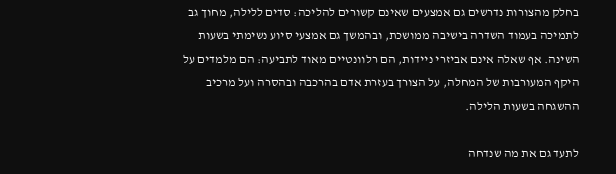בחלק מהצורות נדרשים גם אמצעים שאינם קשורים להליכה: סדים ללילה, מחוך גב לתמיכה בעמוד השדרה בישיבה ממושכת, ובהמשך גם אמצעי סיוע נשימתי בשעות השינה. אף שאלה אינם אביזרי ניידות, הם רלוונטיים מאוד לתביעה: הם מלמדים על היקף המעורבות של המחלה, על הצורך בעזרת אדם בהרכבה ובהסרה ועל מרכיב ההשגחה בשעות הלילה.

לתעד גם את מה שנדחה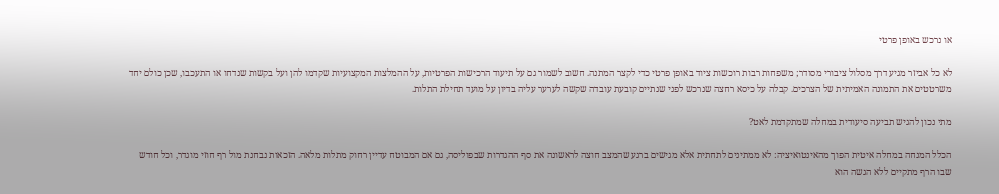או נרכש באופן פרטי

לא כל אביזר מגיע דרך מסלול ציבורי מסודר; משפחות רבות רוכשות ציוד באופן פרטי כדי לקצר המתנה. חשוב לשמור גם על תיעוד הרכישות הפרטיות, על ההמלצות המקצועיות שקדמו להן ועל בקשות שנדחו או התעכבו, שכן כולם יחד משרטטים את התמונה האמיתית של הצרכים. קבלה על כיסא רחצה שנרכש לפני שנתיים קובעת עובדה שקשה לערער עליה בדיון על מועד תחילת התלות.

מתי נכון להגיש תביעה סיעודית במחלה שמתקדמת לאט?

הכלל המנחה במחלה איטית הפוך מהאינטואיציה: לא ממתינים לתחתית אלא מגישים ברגע שהמצב חוצה לראשונה את סף ההגדרות שבפוליסה, גם אם המבוטח עדיין רחוק מתלות מלאה. הזכאות נבחנת מול רף חוזי מוגדר, וכל חודש שבו הרף מתקיים ללא הגשה הוא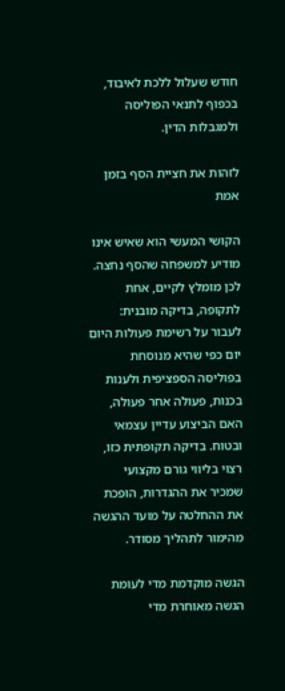חודש שעלול ללכת לאיבוד, בכפוף לתנאי הפוליסה ולמגבלות הדין.

לזהות את חציית הסף בזמן אמת

הקושי המעשי הוא שאיש אינו מודיע למשפחה שהסף נחצה. לכן מומלץ לקיים, אחת לתקופה, בדיקה מובנית: לעבור על רשימת פעולות היום יום כפי שהיא מנוסחת בפוליסה הספציפית ולענות בכנות, פעולה אחר פעולה, האם הביצוע עדיין עצמאי ובטוח. בדיקה תקופתית כזו, רצוי בליווי גורם מקצועי שמכיר את ההגדרות, הופכת את ההחלטה על מועד ההגשה מהימור לתהליך מסודר.

הגשה מוקדמת מדי לעומת הגשה מאוחרת מדי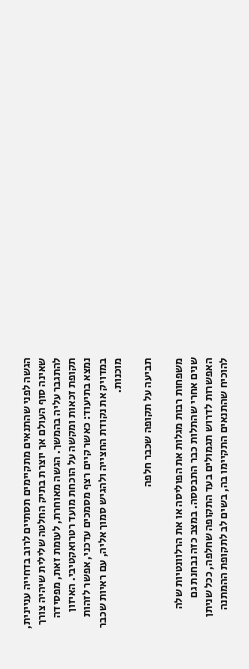הגשה לפני שהתנאים מתקיימים תסתיים לרוב בדחייה עניינית, שאינה סוף העולם אך יוצרת בתיק החלטה שלילית שיהיה צורך להתגבר עליה בהמשך. הגשה מאוחרת, לעומת זאת, מפסידה תקופת זכאות ומקשה על הוכחת מועד רטרואקטיבי. האיזון נמצא בתיעוד: כאשר קיים רצף מסמכים עדכני, אפשר לזהות במדויק את נקודת החצייה ולהגיש סמוך אליה, עם ראיות שכבר מוכנות.

תביעה על תקופה שכבר חלפה

משפחות רבות מגלות את הפוליסה או את הרלוונטיות שלה שנים אחרי שהתלות כבר התבססה. במצב כזה נבחנת גם האפשרות לדרוש תגמולים בעד התקופה שחלפה, ככל שניתן להוכיח שהתנאים התקיימו בה, בשים לב לתקופת ההמתנה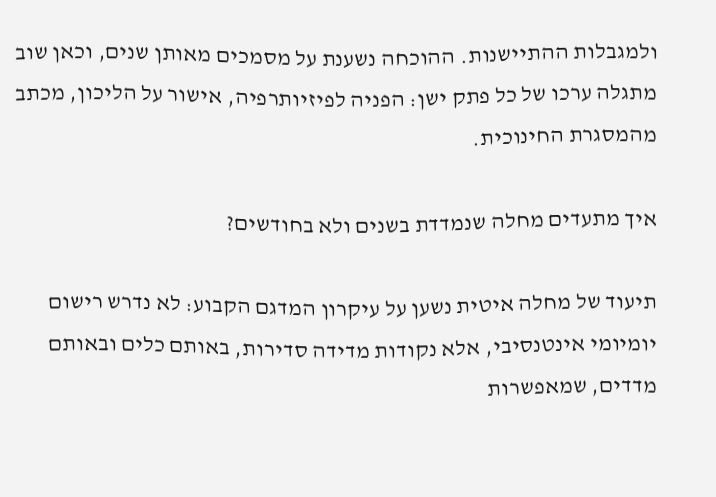ולמגבלות ההתיישנות. ההוכחה נשענת על מסמכים מאותן שנים, וכאן שוב מתגלה ערכו של כל פתק ישן: הפניה לפיזיותרפיה, אישור על הליכון, מכתב מהמסגרת החינוכית.

איך מתעדים מחלה שנמדדת בשנים ולא בחודשים?

תיעוד של מחלה איטית נשען על עיקרון המדגם הקבוע: לא נדרש רישום יומיומי אינטנסיבי, אלא נקודות מדידה סדירות, באותם כלים ובאותם מדדים, שמאפשרות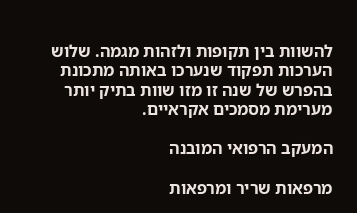להשוות בין תקופות ולזהות מגמה. שלוש הערכות תפקוד שנערכו באותה מתכונת בהפרש של שנה זו מזו שוות בתיק יותר מערימת מסמכים אקראיים.

המעקב הרפואי המובנה

מרפאות שריר ומרפאות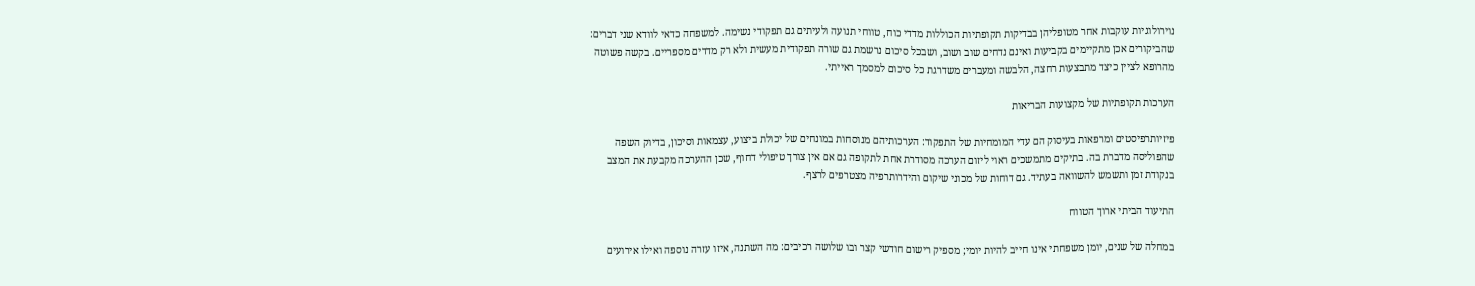נוירולוגיות עוקבות אחר מטופליהן בבדיקות תקופתיות הכוללות מדדי כוח, טווחי תנועה ולעיתים גם תפקודי נשימה. למשפחה כדאי לוודא שני דברים: שהביקורים אכן מתקיימים בקביעות ואינם נדחים שוב ושוב, ושבכל סיכום נרשמת גם שורה תפקודית מעשית ולא רק מדדים מספריים. בקשה פשוטה מהרופא לציין כיצד מתבצעות רחצה, הלבשה ומעברים משדרגת כל סיכום למסמך ראייתי.

הערכות תקופתיות של מקצועות הבריאות

פיזיותרפיסטים ומרפאות בעיסוק הם עדי המומחיות של התפקוד: הערכותיהם מנוסחות במונחים של יכולת ביצוע, עצמאות וסיכון, בדיוק השפה שהפוליסה מדברת בה. בתיקים מתמשכים ראוי ליזום הערכה מסודרת אחת לתקופה גם אם אין צורך טיפולי דחוף, שכן ההערכה מקבעת את המצב בנקודת זמן ותשמש להשוואה בעתיד. גם דוחות של מכוני שיקום והידרותרפיה מצטרפים לרצף.

התיעוד הביתי ארוך הטווח

במחלה של שנים, יומן משפחתי אינו חייב להיות יומי; מספיק רישום חודשי קצר ובו שלושה רכיבים: מה השתנה, איזו עזרה נוספה ואילו אירועים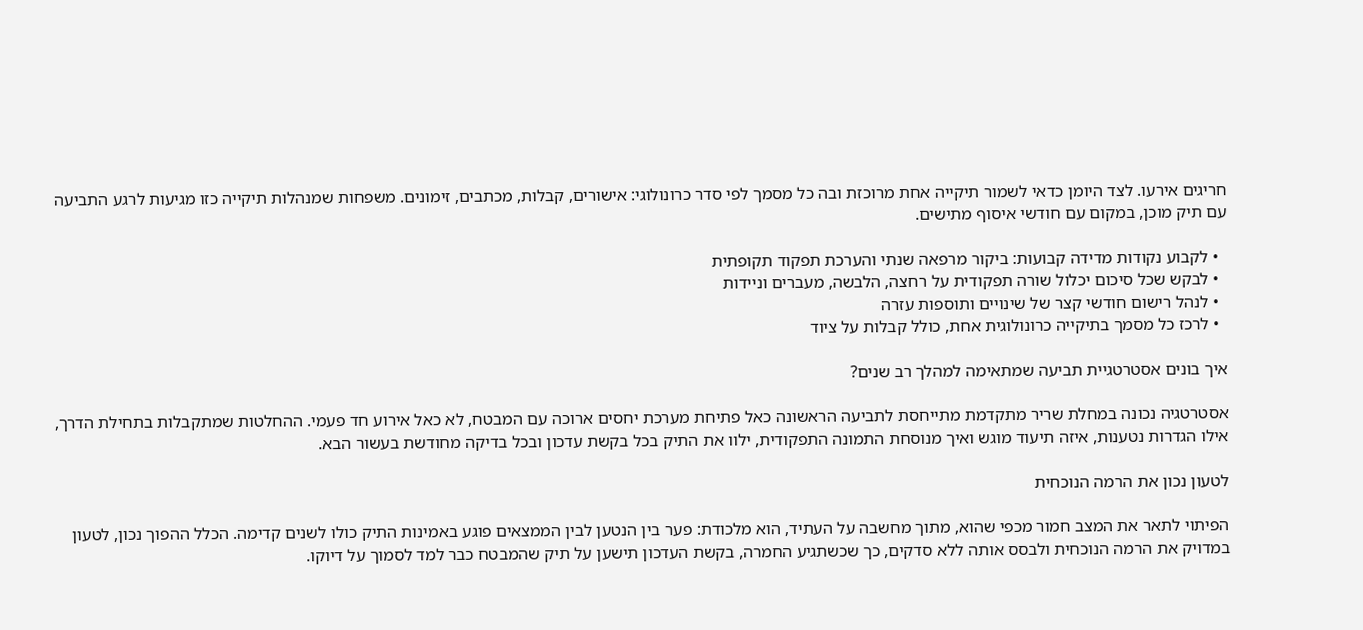חריגים אירעו. לצד היומן כדאי לשמור תיקייה אחת מרוכזת ובה כל מסמך לפי סדר כרונולוגי: אישורים, קבלות, מכתבים, זימונים. משפחות שמנהלות תיקייה כזו מגיעות לרגע התביעה עם תיק מוכן, במקום עם חודשי איסוף מתישים.

  • לקבוע נקודות מדידה קבועות: ביקור מרפאה שנתי והערכת תפקוד תקופתית
  • לבקש שכל סיכום יכלול שורה תפקודית על רחצה, הלבשה, מעברים וניידות
  • לנהל רישום חודשי קצר של שינויים ותוספות עזרה
  • לרכז כל מסמך בתיקייה כרונולוגית אחת, כולל קבלות על ציוד

איך בונים אסטרטגיית תביעה שמתאימה למהלך רב שנים?

אסטרטגיה נכונה במחלת שריר מתקדמת מתייחסת לתביעה הראשונה כאל פתיחת מערכת יחסים ארוכה עם המבטח, לא כאל אירוע חד פעמי. ההחלטות שמתקבלות בתחילת הדרך, אילו הגדרות נטענות, איזה תיעוד מוגש ואיך מנוסחת התמונה התפקודית, ילוו את התיק בכל בקשת עדכון ובכל בדיקה מחודשת בעשור הבא.

לטעון נכון את הרמה הנוכחית

הפיתוי לתאר את המצב חמור מכפי שהוא, מתוך מחשבה על העתיד, הוא מלכודת: פער בין הנטען לבין הממצאים פוגע באמינות התיק כולו לשנים קדימה. הכלל ההפוך נכון, לטעון במדויק את הרמה הנוכחית ולבסס אותה ללא סדקים, כך שכשתגיע החמרה, בקשת העדכון תישען על תיק שהמבטח כבר למד לסמוך על דיוקו.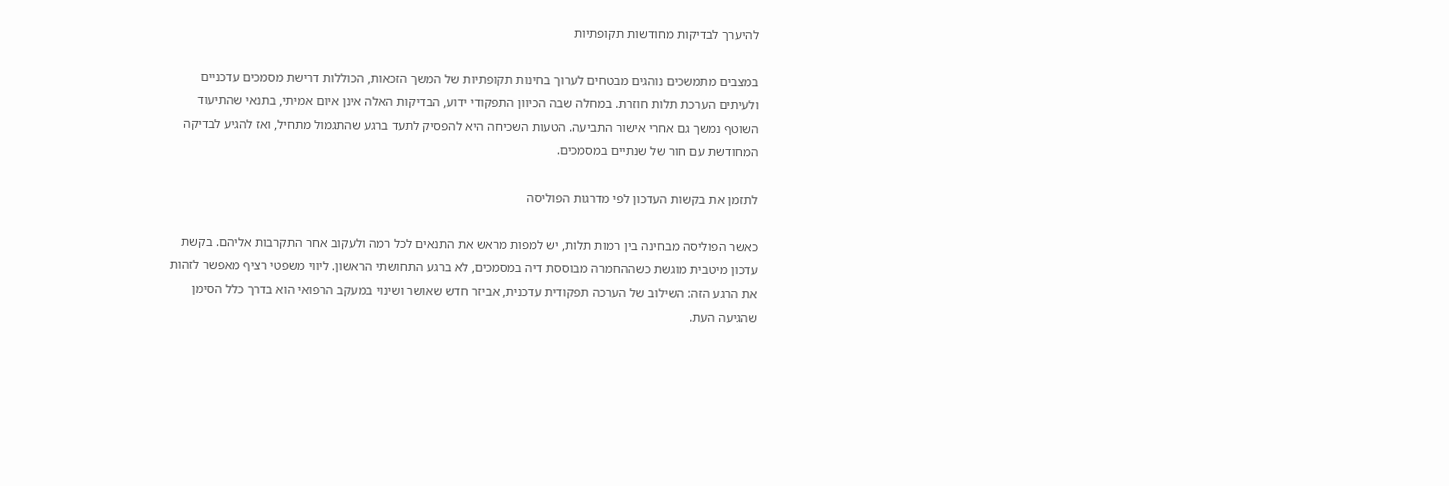להיערך לבדיקות מחודשות תקופתיות

במצבים מתמשכים נוהגים מבטחים לערוך בחינות תקופתיות של המשך הזכאות, הכוללות דרישת מסמכים עדכניים ולעיתים הערכת תלות חוזרת. במחלה שבה הכיוון התפקודי ידוע, הבדיקות האלה אינן איום אמיתי, בתנאי שהתיעוד השוטף נמשך גם אחרי אישור התביעה. הטעות השכיחה היא להפסיק לתעד ברגע שהתגמול מתחיל, ואז להגיע לבדיקה המחודשת עם חור של שנתיים במסמכים.

לתזמן את בקשות העדכון לפי מדרגות הפוליסה

כאשר הפוליסה מבחינה בין רמות תלות, יש למפות מראש את התנאים לכל רמה ולעקוב אחר התקרבות אליהם. בקשת עדכון מיטבית מוגשת כשההחמרה מבוססת דיה במסמכים, לא ברגע התחושתי הראשון. ליווי משפטי רציף מאפשר לזהות את הרגע הזה: השילוב של הערכה תפקודית עדכנית, אביזר חדש שאושר ושינוי במעקב הרפואי הוא בדרך כלל הסימן שהגיעה העת.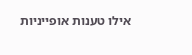אילו טענות אופייניות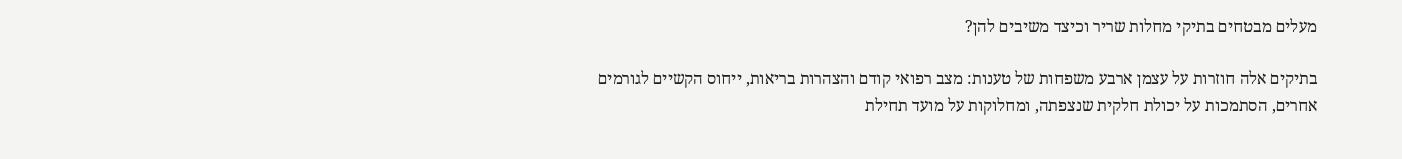מעלים מבטחים בתיקי מחלות שריר וכיצד משיבים להן?

בתיקים אלה חוזרות על עצמן ארבע משפחות של טענות: מצב רפואי קודם והצהרות בריאות, ייחוס הקשיים לגורמים אחרים, הסתמכות על יכולת חלקית שנצפתה, ומחלוקות על מועד תחילת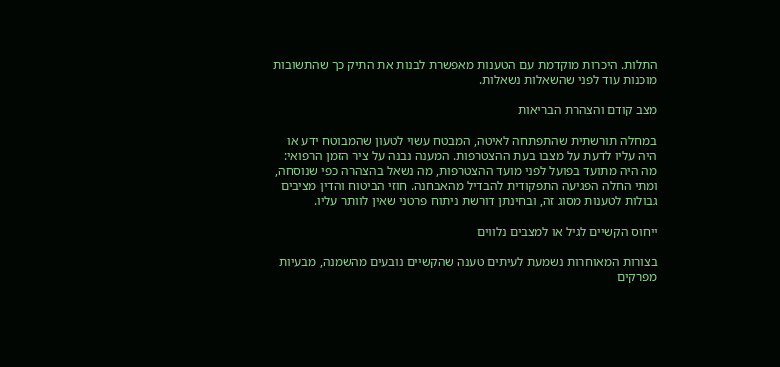התלות. היכרות מוקדמת עם הטענות מאפשרת לבנות את התיק כך שהתשובות מוכנות עוד לפני שהשאלות נשאלות.

מצב קודם והצהרת הבריאות

במחלה תורשתית שהתפתחה לאיטה, המבטח עשוי לטעון שהמבוטח ידע או היה עליו לדעת על מצבו בעת ההצטרפות. המענה נבנה על ציר הזמן הרפואי: מה היה מתועד בפועל לפני מועד ההצטרפות, מה נשאל בהצהרה כפי שנוסחה, ומתי החלה הפגיעה התפקודית להבדיל מהאבחנה. חוזי הביטוח והדין מציבים גבולות לטענות מסוג זה, ובחינתן דורשת ניתוח פרטני שאין לוותר עליו.

ייחוס הקשיים לגיל או למצבים נלווים

בצורות המאוחרות נשמעת לעיתים טענה שהקשיים נובעים מהשמנה, מבעיות מפרקים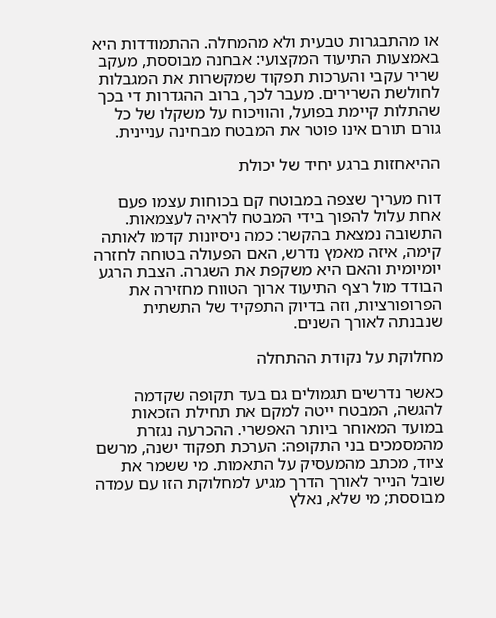או מהתבגרות טבעית ולא מהמחלה. ההתמודדות היא באמצעות התיעוד המקצועי: אבחנה מבוססת, מעקב שריר עקבי והערכות תפקוד שמקשרות את המגבלות לחולשת השרירים. מעבר לכך, ברוב ההגדרות די בכך שהתלות קיימת בפועל, והוויכוח על משקלו של כל גורם תורם אינו פוטר את המבטח מבחינה עניינית.

ההיאחזות ברגע יחיד של יכולת

דוח מעריך שצפה במבוטח קם בכוחות עצמו פעם אחת עלול להפוך בידי המבטח לראיה לעצמאות. התשובה נמצאת בהקשר: כמה ניסיונות קדמו לאותה קימה, איזה מאמץ נדרש, האם הפעולה בטוחה לחזרה יומיומית והאם היא משקפת את השגרה. הצבת הרגע הבודד מול רצף התיעוד ארוך הטווח מחזירה את הפרופורציות, וזה בדיוק התפקיד של התשתית שנבנתה לאורך השנים.

מחלוקת על נקודת ההתחלה

כאשר נדרשים תגמולים גם בעד תקופה שקדמה להגשה, המבטח ייטה למקם את תחילת הזכאות במועד המאוחר ביותר האפשרי. ההכרעה נגזרת מהמסמכים בני התקופה: הערכת תפקוד ישנה, מרשם ציוד, מכתב מהמעסיק על התאמות. מי ששמר את שובל הנייר לאורך הדרך מגיע למחלוקת הזו עם עמדה מבוססת; מי שלא, נאלץ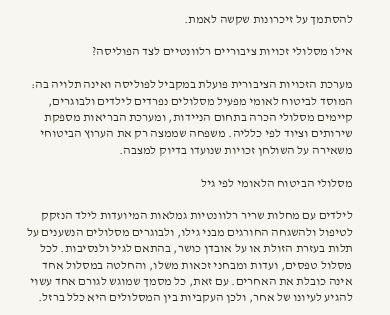להסתמך על זיכרונות שקשה לאמת.

אילו מסלולי זכויות ציבוריים רלוונטיים לצד הפוליסה?

מערכת הזכויות הציבורית פועלת במקביל לפוליסה ואינה תלויה בה: המוסד לביטוח לאומי מפעיל מסלולים נפרדים לילדים ולבוגרים, קיימים מסלולי הכרה בתחום הניידות, ומערכת הבריאות מספקת שירותים וציוד לפי כלליה. משפחה שממצה רק את הערוץ הביטוחי משאירה על השולחן זכויות שנועדו בדיוק למצבה.

מסלולי הביטוח הלאומי לפי גיל

לילדים עם מחלות שריר רלוונטיות גמלאות המיועדות לילד הנזקק לטיפול ולהשגחה החורגים מבני גילו, ולבוגרים מסלולים הנשענים על תלות בעזרת הזולת או על אובדן כושר, בהתאם לגיל ולנסיבות. לכל מסלול טפסים, ועדות ומבחני זכאות משלו, והחלטה במסלול אחד אינה כובלת את האחרים. עם זאת, כל מסמך שמוגש לגורם אחד עשוי להגיע לעיונו של אחר, ולכן העקביות בין המסלולים היא כלל ברזל.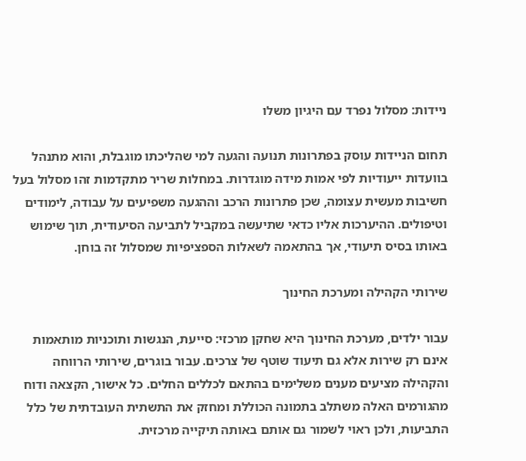ניידות: מסלול נפרד עם היגיון משלו

תחום הניידות עוסק בפתרונות תנועה והגעה למי שהליכתו מוגבלת, והוא מתנהל בוועדות ייעודיות לפי אמות מידה מוגדרות. במחלות שריר מתקדמות זהו מסלול בעל חשיבות מעשית עצומה, שכן פתרונות הרכב וההגעה משפיעים על עבודה, לימודים וטיפולים. ההיערכות אליו כדאי שתיעשה במקביל לתביעה הסיעודית, תוך שימוש באותו בסיס תיעודי, אך בהתאמה לשאלות הספציפיות שמסלול זה בוחן.

שירותי הקהילה ומערכת החינוך

עבור ילדים, מערכת החינוך היא שחקן מרכזי: סייעת, הנגשות ותוכניות מותאמות אינם רק שירות אלא גם תיעוד שוטף של צרכים. עבור בוגרים, שירותי הרווחה והקהילה מציעים מענים משלימים בהתאם לכללים החלים. כל אישור, הקצאה ודוח מהגורמים האלה משתלב בתמונה הכוללת ומחזק את התשתית העובדתית של כלל התביעות, ולכן ראוי לשמור גם אותם באותה תיקייה מרכזית.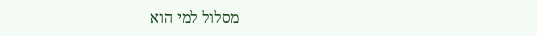מסלול למי הוא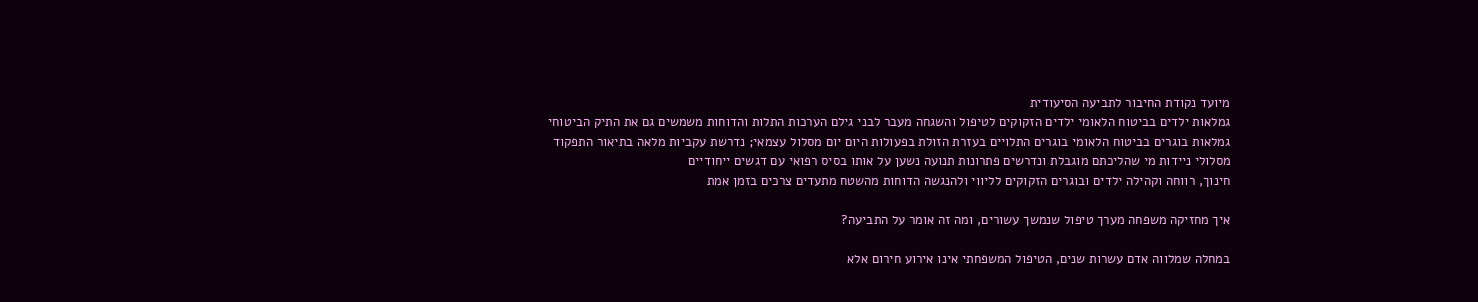מיועד נקודת החיבור לתביעה הסיעודית
גמלאות ילדים בביטוח הלאומי ילדים הזקוקים לטיפול והשגחה מעבר לבני גילם הערכות התלות והדוחות משמשים גם את התיק הביטוחי
גמלאות בוגרים בביטוח הלאומי בוגרים התלויים בעזרת הזולת בפעולות היום יום מסלול עצמאי; נדרשת עקביות מלאה בתיאור התפקוד
מסלולי ניידות מי שהליכתם מוגבלת ונדרשים פתרונות תנועה נשען על אותו בסיס רפואי עם דגשים ייחודיים
חינוך, רווחה וקהילה ילדים ובוגרים הזקוקים לליווי ולהנגשה הדוחות מהשטח מתעדים צרכים בזמן אמת

איך מחזיקה משפחה מערך טיפול שנמשך עשורים, ומה זה אומר על התביעה?

במחלה שמלווה אדם עשרות שנים, הטיפול המשפחתי אינו אירוע חירום אלא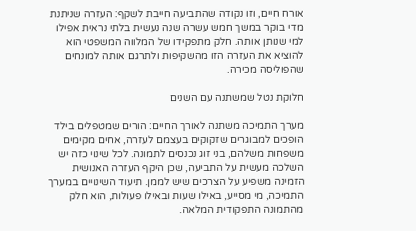אורח חיים, וזו נקודה שהתביעה חייבת לשקף: העזרה שניתנת מדי בוקר במשך חמש עשרה שנה נעשית בלתי נראית אפילו למי שנותן אותה. חלק מתפקידו של המלווה המשפטי הוא להוציא את העזרה הזו מהשקיפות ולתרגם אותה למונחים שהפוליסה מכירה.

חלוקת נטל שמשתנה עם השנים

מערך התמיכה משתנה לאורך החיים: הורים שמטפלים בילד הופכים למבוגרים שזקוקים בעצמם לעזרה, אחים מקימים משפחות משלהם, בני זוג נכנסים לתמונה. לכל שינוי כזה יש השלכה מעשית על התביעה, שכן היקף העזרה האנושית הזמינה משפיע על הצרכים שיש לממן. תיעוד השינויים במערך התמיכה, מי מסייע, באילו שעות ובאילו פעולות, הוא חלק מהתמונה התפקודית המלאה.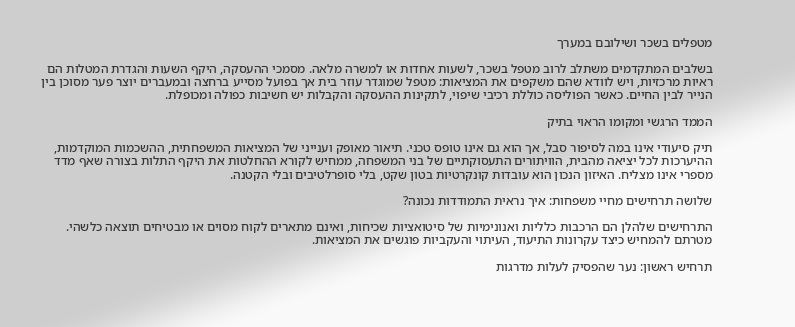מטפלים בשכר ושילובם במערך

בשלבים המתקדמים משתלב לרוב מטפל בשכר, לשעות אחדות או למשרה מלאה. מסמכי ההעסקה, היקף השעות והגדרת המטלות הם ראיות מרכזיות, ויש לוודא שהם משקפים את המציאות: מטפל שמוגדר עוזר בית אך בפועל מסייע ברחצה ובמעברים יוצר פער מסוכן בין הנייר לבין החיים. כאשר הפוליסה כוללת רכיבי שיפוי, לתקינות ההעסקה והקבלות יש חשיבות כפולה ומכופלת.

הממד הרגשי ומקומו הראוי בתיק

תיק סיעודי אינו במה לסיפור סבל, אך הוא גם אינו טופס טכני. תיאור מאופק וענייני של המציאות המשפחתית, ההשכמות המוקדמות, ההיערכות לכל יציאה מהבית, הוויתורים התעסוקתיים של בני המשפחה, ממחיש לקורא ההחלטות את היקף התלות בצורה שאף מדד מספרי אינו מצליח. האיזון הנכון הוא עובדות קונקרטיות בטון שקט, בלי סופרלטיבים ובלי הקטנה.

שלושה תרחישים מחיי משפחות: איך נראית התמודדות נכונה?

התרחישים שלהלן הם הרכבות כלליות ואנונימיות של סיטואציות שכיחות, ואינם מתארים לקוח מסוים או מבטיחים תוצאה כלשהי. מטרתם להמחיש כיצד עקרונות התיעוד, העיתוי והעקביות פוגשים את המציאות.

תרחיש ראשון: נער שהפסיק לעלות מדרגות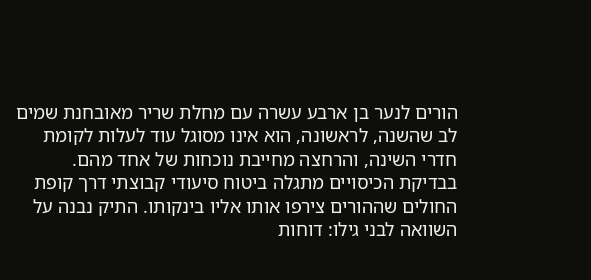הורים לנער בן ארבע עשרה עם מחלת שריר מאובחנת שמים לב שהשנה, לראשונה, הוא אינו מסוגל עוד לעלות לקומת חדרי השינה, והרחצה מחייבת נוכחות של אחד מהם. בבדיקת הכיסויים מתגלה ביטוח סיעודי קבוצתי דרך קופת החולים שההורים צירפו אותו אליו בינקותו. התיק נבנה על השוואה לבני גילו: דוחות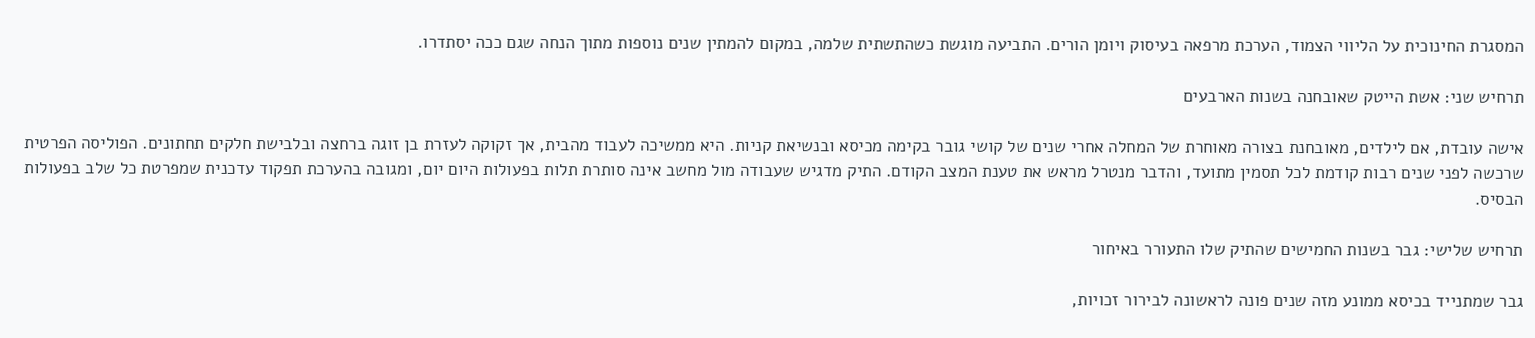המסגרת החינוכית על הליווי הצמוד, הערכת מרפאה בעיסוק ויומן הורים. התביעה מוגשת כשהתשתית שלמה, במקום להמתין שנים נוספות מתוך הנחה שגם ככה יסתדרו.

תרחיש שני: אשת הייטק שאובחנה בשנות הארבעים

אישה עובדת, אם לילדים, מאובחנת בצורה מאוחרת של המחלה אחרי שנים של קושי גובר בקימה מכיסא ובנשיאת קניות. היא ממשיכה לעבוד מהבית, אך זקוקה לעזרת בן זוגה ברחצה ובלבישת חלקים תחתונים. הפוליסה הפרטית שרכשה לפני שנים רבות קודמת לכל תסמין מתועד, והדבר מנטרל מראש את טענת המצב הקודם. התיק מדגיש שעבודה מול מחשב אינה סותרת תלות בפעולות היום יום, ומגובה בהערכת תפקוד עדכנית שמפרטת כל שלב בפעולות הבסיס.

תרחיש שלישי: גבר בשנות החמישים שהתיק שלו התעורר באיחור

גבר שמתנייד בכיסא ממונע מזה שנים פונה לראשונה לבירור זכויות,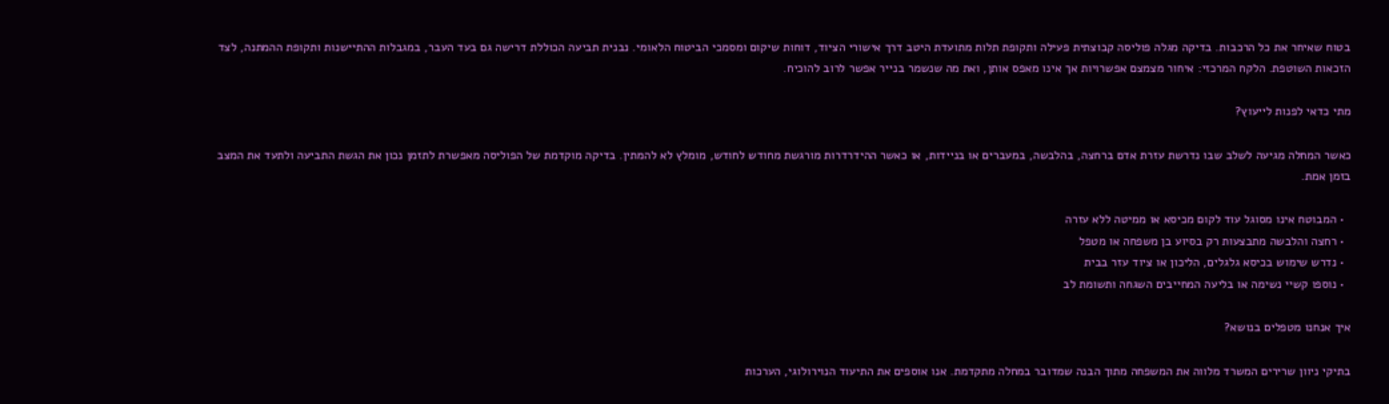בטוח שאיחר את כל הרכבות. בדיקה מגלה פוליסה קבוצתית פעילה ותקופת תלות מתועדת היטב דרך אישורי הציוד, דוחות שיקום ומסמכי הביטוח הלאומי. נבנית תביעה הכוללת דרישה גם בעד העבר, במגבלות ההתיישנות ותקופת ההמתנה, לצד הזכאות השוטפת. הלקח המרכזי: איחור מצמצם אפשרויות אך אינו מאפס אותן, ואת מה שנשמר בנייר אפשר לרוב להוכיח.

מתי כדאי לפנות לייעוץ?

כאשר המחלה מגיעה לשלב שבו נדרשת עזרת אדם ברחצה, בהלבשה, במעברים או בניידות, או כאשר ההידרדרות מורגשת מחודש לחודש, מומלץ לא להמתין. בדיקה מוקדמת של הפוליסה מאפשרת לתזמן נכון את הגשת התביעה ולתעד את המצב בזמן אמת.

  • המבוטח אינו מסוגל עוד לקום מכיסא או ממיטה ללא עזרה
  • רחצה והלבשה מתבצעות רק בסיוע בן משפחה או מטפל
  • נדרש שימוש בכיסא גלגלים, הליכון או ציוד עזר בבית
  • נוספו קשיי נשימה או בליעה המחייבים השגחה ותשומת לב

איך אנחנו מטפלים בנושא?

בתיקי ניוון שרירים המשרד מלווה את המשפחה מתוך הבנה שמדובר במחלה מתקדמת. אנו אוספים את התיעוד הנוירולוגי, הערכות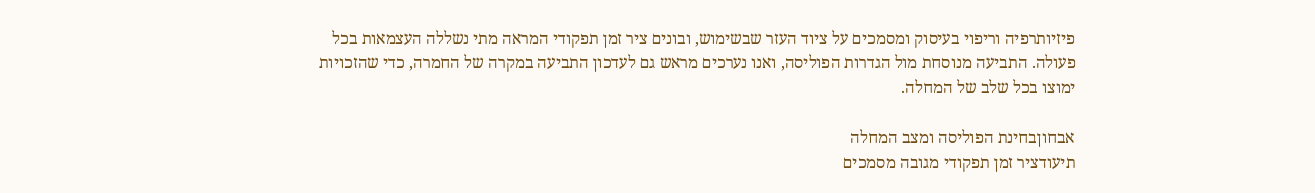פיזיותרפיה וריפוי בעיסוק ומסמכים על ציוד העזר שבשימוש, ובונים ציר זמן תפקודי המראה מתי נשללה העצמאות בכל פעולה. התביעה מנוסחת מול הגדרות הפוליסה, ואנו נערכים מראש גם לעדכון התביעה במקרה של החמרה, כדי שהזכויות ימוצו בכל שלב של המחלה.

אבחוןבחינת הפוליסה ומצב המחלה
תיעודציר זמן תפקודי מגובה מסמכים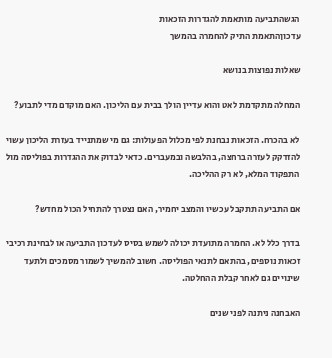הגשהתביעה מותאמת להגדרות הזכאות
עדכוןהתאמת התיק להחמרה בהמשך

שאלות נפוצות בנושא

המחלה מתקדמת לאט והוא עדיין הולך בבית עם הליכון. האם מוקדם מדי לתבוע?

לא בהכרח. הזכאות נבחנת לפי מכלול הפעולות: גם מי שמתנייד בעזרת הליכון עשוי להזדקק לעזרה ברחצה, בהלבשה ובמעברים. כדאי לבדוק את ההגדרות בפוליסה מול התפקוד המלא, לא רק ההליכה.

אם התביעה תתקבל עכשיו והמצב יחמיר, האם נצטרך להתחיל הכול מחדש?

בדרך כלל לא. החמרה מתועדת יכולה לשמש בסיס לעדכון התביעה או לבחינת רכיבי זכאות נוספים, בהתאם לתנאי הפוליסה. חשוב להמשיך לשמור מסמכים ולתעד שינויים גם לאחר קבלת ההחלטה.

האבחנה ניתנה לפני שנים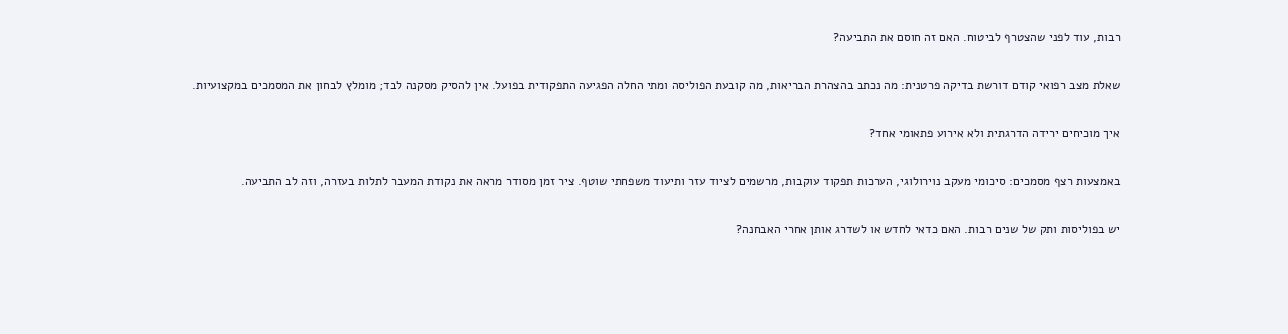רבות, עוד לפני שהצטרף לביטוח. האם זה חוסם את התביעה?

שאלת מצב רפואי קודם דורשת בדיקה פרטנית: מה נכתב בהצהרת הבריאות, מה קובעת הפוליסה ומתי החלה הפגיעה התפקודית בפועל. אין להסיק מסקנה לבד; מומלץ לבחון את המסמכים במקצועיות.

איך מוכיחים ירידה הדרגתית ולא אירוע פתאומי אחד?

באמצעות רצף מסמכים: סיכומי מעקב נוירולוגי, הערכות תפקוד עוקבות, מרשמים לציוד עזר ותיעוד משפחתי שוטף. ציר זמן מסודר מראה את נקודת המעבר לתלות בעזרה, וזה לב התביעה.

יש בפוליסות ותק של שנים רבות. האם כדאי לחדש או לשדרג אותן אחרי האבחנה?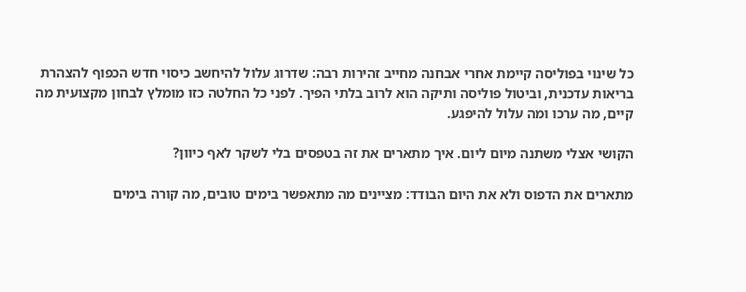כל שינוי בפוליסה קיימת אחרי אבחנה מחייב זהירות רבה: שדרוג עלול להיחשב כיסוי חדש הכפוף להצהרת בריאות עדכנית, וביטול פוליסה ותיקה הוא לרוב בלתי הפיך. לפני כל החלטה כזו מומלץ לבחון מקצועית מה קיים, מה ערכו ומה עלול להיפגע.

הקושי אצלי משתנה מיום ליום. איך מתארים את זה בטפסים בלי לשקר לאף כיוון?

מתארים את הדפוס ולא את היום הבודד: מציינים מה מתאפשר בימים טובים, מה קורה בימים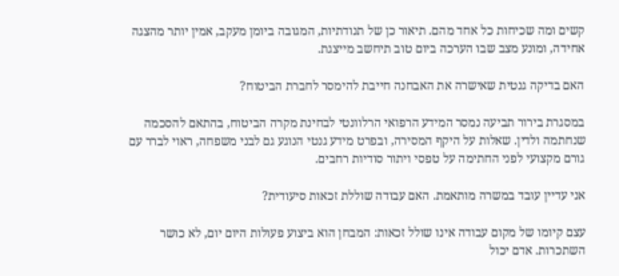קשים ומה שכיחות כל אחד מהם. תיאור כן של תנודתיות, המגובה ביומן מעקב, אמין יותר מהצגה אחידה, ומונע מצב שבו הערכה ביום טוב תיחשב מייצגת.

האם בדיקה גנטית שאישרה את האבחנה חייבת להימסר לחברת הביטוח?

במסגרת בירור תביעה נמסר המידע הרפואי הרלוונטי לבחינת מקרה הביטוח, בהתאם להסכמה שנחתמה ולדין. שאלות על היקף המסירה, ובפרט מידע גנטי הנוגע גם לבני משפחה, ראוי לברר עם גורם מקצועי לפני החתימה על טפסי ויתור סודיות רחבים.

אני עדיין עובד במשרה מותאמת. האם עבודה שוללת זכאות סיעודית?

עצם קיומו של מקום עבודה אינו שולל זכאות: המבחן הוא ביצוע פעולות היום יום, לא כושר השתכרות. אדם יכול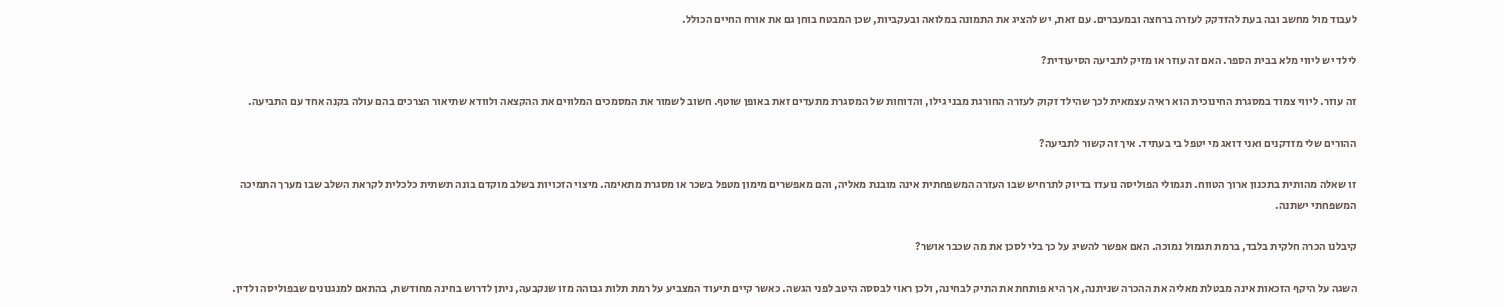לעבוד מול מחשב ובה בעת להזדקק לעזרה ברחצה ובמעברים. עם זאת, יש להציג את התמונה במלואה ובעקביות, שכן המבטח בוחן גם את אורח החיים הכולל.

לילד יש ליווי מלא בבית הספר. האם זה עוזר או מזיק לתביעה הסיעודית?

זה עוזר. ליווי צמוד במסגרת החינוכית הוא ראיה עצמאית לכך שהילד זקוק לעזרה החורגת מבני גילו, והדוחות של המסגרת מתעדים זאת באופן שוטף. חשוב לשמור את המסמכים המלווים את ההקצאה ולוודא שתיאור הצרכים בהם עולה בקנה אחד עם התביעה.

ההורים שלי מזדקנים ואני דואג מי יטפל בי בעתיד. איך זה קשור לתביעה?

זו שאלה מהותית בתכנון ארוך הטווח. תגמולי הפוליסה נועדו בדיוק לתרחיש שבו העזרה המשפחתית אינה מובנת מאליה, והם מאפשרים מימון מטפל בשכר או מסגרת מתאימה. מיצוי הזכויות בשלב מוקדם בונה תשתית כלכלית לקראת השלב שבו מערך התמיכה המשפחתי ישתנה.

קיבלנו הכרה חלקית בלבד, ברמת תגמול נמוכה. האם אפשר להשיג על כך בלי לסכן את מה שכבר אושר?

השגה על היקף הזכאות אינה מבטלת מאליה את ההכרה שניתנה, אך היא פותחת את התיק לבחינה, ולכן ראוי לבססה היטב לפני הגשה. כאשר קיים תיעוד המצביע על רמת תלות גבוהה מזו שנקבעה, ניתן לדרוש בחינה מחודשת, בהתאם למנגנונים שבפוליסה ולדין.